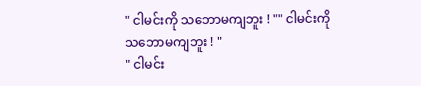" ငါမင်းကို သဘောမကျဘူး ! "" ငါမင်းကို သဘောမကျဘူး ! "
" ငါမင်း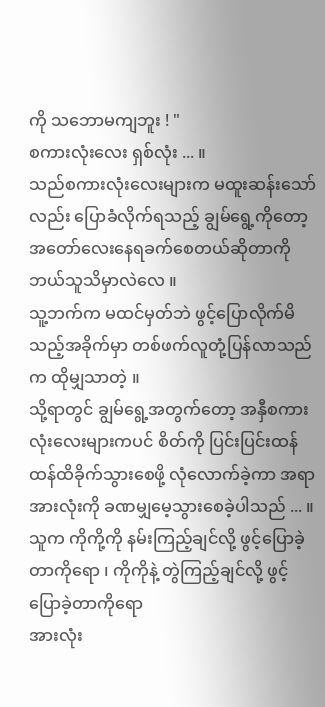ကို သဘောမကျဘူး ! "
စကားလုံးလေး ရှစ်လုံး ... ။
သည်စကားလုံးလေးများက မထူးဆန်းသော်လည်း ပြောခံလိုက်ရသည့် ချွမ်ရွေ့ကိုတော့ အတော်လေးနေရခက်စေတယ်ဆိုတာကို ဘယ်သူသိမှာလဲလေ ။
သူ့ဘက်က မထင်မှတ်ဘဲ ဖွင့်ပြောလိုက်မိသည့်အခိုက်မှာ တစ်ဖက်လူတုံ့ပြန်လာသည်က ထိုမျှသာတဲ့ ။
သို့ရာတွင် ချွမ်ရွေ့အတွက်တော့ အနှီစကားလုံးလေးများကပင် စိတ်ကို ပြင်းပြင်းထန်ထန်ထိခိုက်သွားစေဖို့ လုံလောက်ခဲ့ကာ အရာအားလုံးကို ခဏမျှမေ့သွားစေခဲ့ပါသည် ... ။
သူက ကိုကို့ကို နမ်းကြည့်ချင်လို့ ဖွင့်ပြောခဲ့တာကိုရော ၊ ကိုကိုနဲ့ တွဲကြည့်ချင်လို့ ဖွင့်ပြောခဲ့တာကိုရော
အားလုံး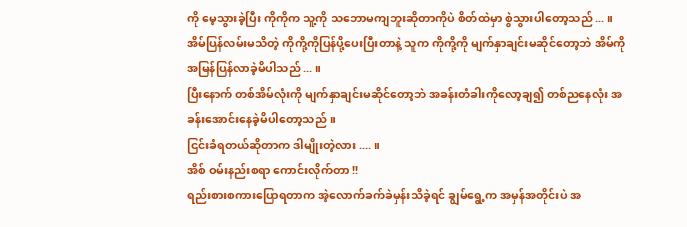ကို မေ့သွားခဲ့ပြီး ကိုကိုက သူ့ကို သဘောမကျဘူးဆိုတာကိုပဲ စိတ်ထဲမှာ စွဲသွားပါတော့သည် ... ။
အိမ်ပြန်လမ်းမသိတဲ့ ကိုကို့ကိုပြန်ပို့ပေးပြီးတာနဲ့ သူက ကိုကို့ကို မျက်နှာချင်းမဆိုင်တော့ဘဲ အိမ်ကို အမြန်ပြန်လာခဲ့မိပါသည် ... ။
ပြီးနောက် တစ်အိမ်လုံးကို မျက်နှာချင်းမဆိုင်တော့ဘဲ အခန်းတံခါးကိုလော့ချ၍ တစ်ညနေလုံး အခန်းအောင်းနေခဲ့မိပါတော့သည် ။
ငြင်းခံရတယ်ဆိုတာက ဒါမျိုးတဲ့လား .... ။
အိစ် ဝမ်းနည်းစရာ ကောင်းလိုက်တာ !!
ရည်းစားစကားပြောရတာက အဲ့လောက်ခက်ခဲမှန်းသိခဲ့ရင် ချွမ်ရွေ့က အမှန်အတိုင်းပဲ အ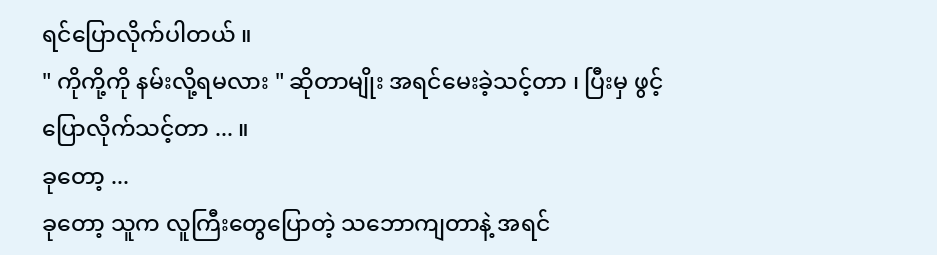ရင်ပြောလိုက်ပါတယ် ။
" ကိုကို့ကို နမ်းလို့ရမလား " ဆိုတာမျိုး အရင်မေးခဲ့သင့်တာ ၊ ပြီးမှ ဖွင့်ပြောလိုက်သင့်တာ ... ။
ခုတော့ ...
ခုတော့ သူက လူကြီးတွေပြောတဲ့ သဘောကျတာနဲ့ အရင်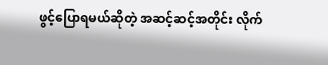ဖွင့်ပြောရမယ်ဆိုတဲ့ အဆင့်ဆင့်အတိုင်း လိုက်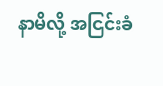နာမိလို့ အငြင်းခံ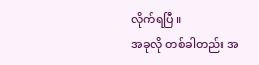လိုက်ရပြီ ။
အခုလို တစ်ခါတည်း အ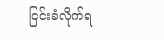ငြင်းခံလိုက်ရ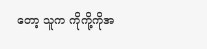တော့ သူက ကိုကို့ကိုအ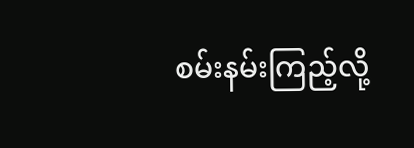စမ်းနမ်းကြည့်လို့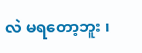လဲ မရတော့ဘူး ၊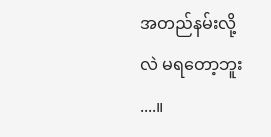အတည်နမ်းလို့လဲ မရတော့ဘူး ....။